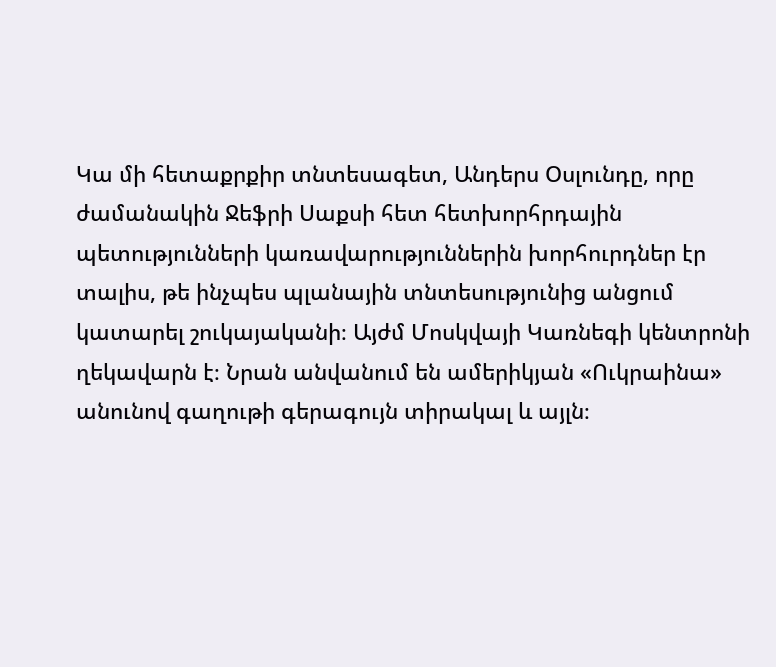Կա մի հետաքրքիր տնտեսագետ, Անդերս Օսլունդը, որը ժամանակին Ջեֆրի Սաքսի հետ հետխորհրդային պետությունների կառավարություններին խորհուրդներ էր տալիս, թե ինչպես պլանային տնտեսությունից անցում կատարել շուկայականի։ Այժմ Մոսկվայի Կառնեգի կենտրոնի ղեկավարն է։ Նրան անվանում են ամերիկյան «Ուկրաինա» անունով գաղութի գերագույն տիրակալ և այլն։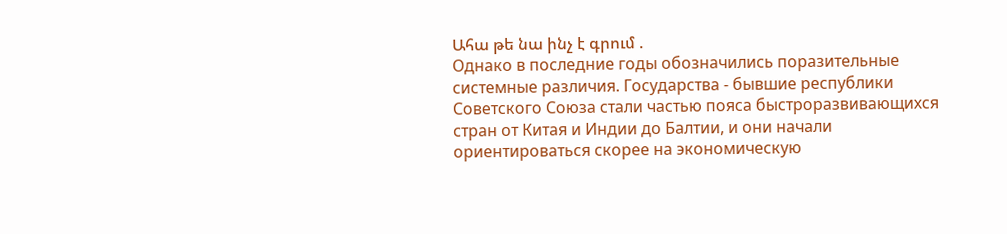Ահա թե նա ինչ է գրում .
Однако в последние годы обозначились поразительные системные различия. Государства - бывшие республики Советского Союза стали частью пояса быстроразвивающихся стран от Китая и Индии до Балтии, и они начали ориентироваться скорее на экономическую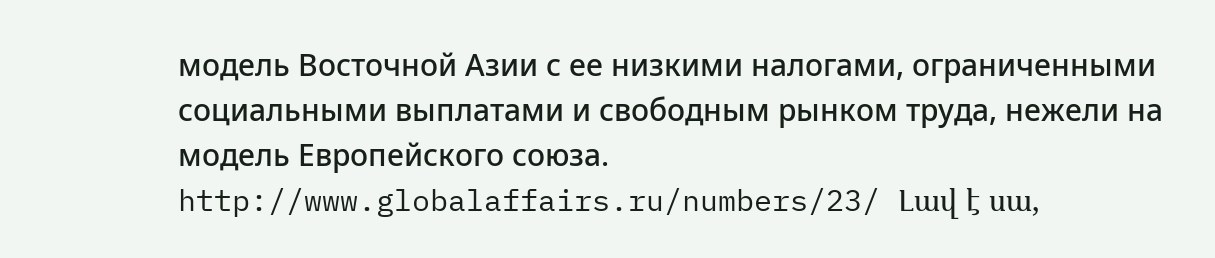модель Восточной Азии с ее низкими налогами, ограниченными социальными выплатами и свободным рынком труда, нежели на модель Европейского союза.
http://www.globalaffairs.ru/numbers/23/ Լավ է սա,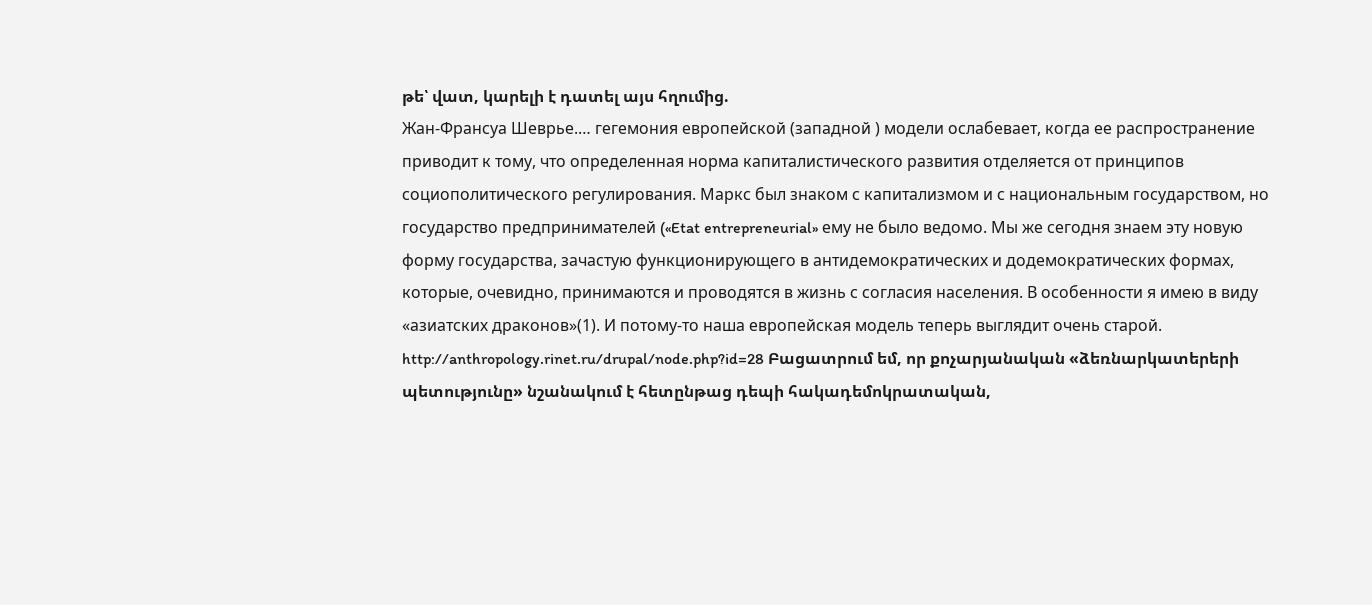թե՝ վատ, կարելի է դատել այս հղումից.
Жан-Франсуа Шеврье.… гегемония европейской (западной ) модели ослабевает, когда ее распространение приводит к тому, что определенная норма капиталистического развития отделяется от принципов социополитического регулирования. Маркс был знаком с капитализмом и с национальным государством, но государство предпринимателей («Etat entrepreneurial» ему не было ведомо. Мы же сегодня знаем эту новую форму государства, зачастую функционирующего в антидемократических и додемократических формах, которые, очевидно, принимаются и проводятся в жизнь с согласия населения. В особенности я имею в виду «азиатских драконов»(1). И потому-то наша европейская модель теперь выглядит очень старой.
http://anthropology.rinet.ru/drupal/node.php?id=28 Բացատրում եմ, որ քոչարյանական «ձեռնարկատերերի պետությունը» նշանակում է հետընթաց դեպի հակադեմոկրատական,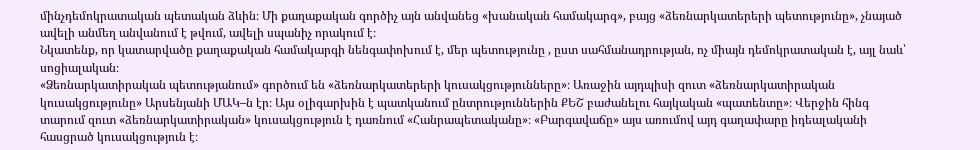մինչդեմոկրատական պետական ձևին։ Մի քաղաքական գործիչ այն անվանեց «խանական համակարգ», բայց «ձեռնարկատերերի պետությունը», չնայած ավելի անմեղ անվանում է թվում, ավելի սպանիչ որակում է։
Նկատենք, որ կատարվածը քաղաքական համակարգի նենգափոխում է, մեր պետությունը , ըստ սահմանադրության, ոչ միայն դեմոկրատական է, այլ նաև՝ սոցիալական։
«Ձեռնարկատիրական պետությանում» գործում են «ձեռնարկատերերի կուսակցությունները»։ Առաջին այդպիսի զուտ «ձեռնարկատիրական կուսակցությունը» Արսենյանի ՄԱԿ–ն էր։ Այս օլիգարխին է պատկանում ընտրություններին ՔԵՇ բաժանելու հայկական «պատենտը»։ Վերջին հինգ տարում զուտ «ձեռնարկատիրական» կուսակցություն է դառնում «Հանրապետականը»։ «Բարգավաճը» այս առումով այդ գաղափարը իդեալականի հասցրած կուսակցություն է։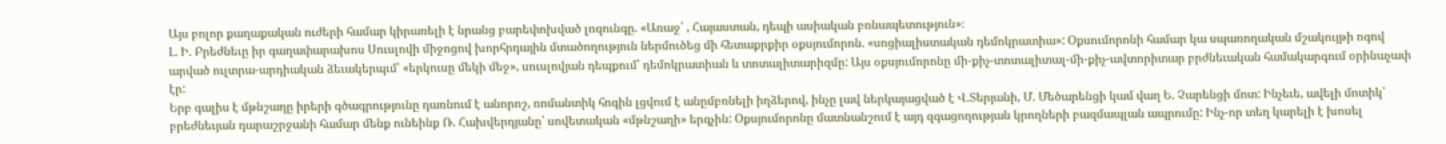Այս բոլոր քաղաքական ուժերի համար կիրառելի է նրանց բարեփոխված լոզունգը. «Առաջ՛ , Հայաստան, դեպի ասիական բռնապետություն»։
Լ. Ի. Բրեժնեւը իր գաղափարախոս Սուսլովի միջոցով խորհրդային մտածողություն ներմուծեց մի հետաքրքիր օքսյումորոն. «սոցիալիստական դեմոկրատիա»: Օքսումորոնի համար կա սպառողական մշակույթի ոգով արված ուլտրա-արդիական ձեւակերպւմ՝ «երկուսը մեկի մեջ», սուսլովյան դեպքում՝ դեմոկրատիան և տոտալիտարիզմը: Այս օքսյումորոնը մի-քիչ-տոտալիտալ-մի-քիչ-ավտորիտար բրժնեւական համակարգում օրինաչափ էր:
Երբ գալիս է մթնշաղը իրերի գծագրությունը դառնում է անորոշ, ռոմանտիկ հոգին լցվում է անըմբռնելի իղձերով, ինչը լավ ներկայացված է Վ.Տերյանի, Մ. Մեծարենցի կամ վաղ Ե. Չարենցի մոտ: Ինչեւե, ավելի մոտիկ՝ բրեժնեւյան դարաշրջանի համար մենք ունեինք Ռ. Հախվերդյանը՝ սովետական «մթնշաղի» երգչին: Օքսյումորոնը մատնանշում է այդ զգացողության կրողների բազմապլան ապրումը: Ինչ-որ տեղ կարելի է խոսել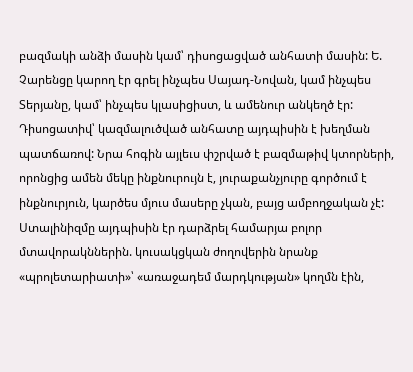բազմակի անձի մասին կամ՝ դիսոցացված անհատի մասին: Ե. Չարենցը կարող էր գրել ինչպես Սայադ-Նովան, կամ ինչպես Տերյանը, կամ՝ ինչպես կլասիցիստ, և ամենուր անկեղծ էր:
Դիսոցատիվ՝ կազմալուծված անհատը այդպիսին է խեղման պատճառով: Նրա հոգին այլեւս փշրված է բազմաթիվ կտորների, որոնցից ամեն մեկը ինքնուրույն է, յուրաքանչյուրը գործում է ինքնուրյուն, կարծես մյուս մասերը չկան, բայց ամբողջական չէ: Ստալինիզմը այդպիսին էր դարձրել համարյա բոլոր մտավորակններին. կուսակցկան ժողովերին նրանք «պրոլետարիատի»՝ «առաջադեմ մարդկության» կողմն էին,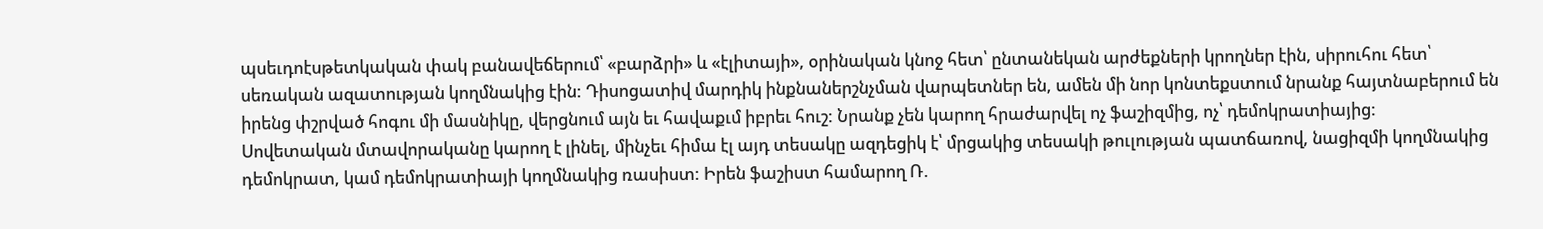պսեւդոէսթետկական փակ բանավեճերում՝ «բարձրի» և «էլիտայի», օրինական կնոջ հետ՝ ընտանեկան արժեքների կրողներ էին, սիրուհու հետ՝ սեռական ազատության կողմնակից էին: Դիսոցատիվ մարդիկ ինքնաներշնչման վարպետներ են, ամեն մի նոր կոնտեքստում նրանք հայտնաբերում են իրենց փշրված հոգու մի մասնիկը, վերցնում այն եւ հավաքւմ իբրեւ հուշ: Նրանք չեն կարող հրաժարվել ոչ ֆաշիզմից, ոչ՝ դեմոկրատիայից:
Սովետական մտավորականը կարող է լինել, մինչեւ հիմա էլ այդ տեսակը ազդեցիկ է՝ մրցակից տեսակի թուլության պատճառով, նացիզմի կողմնակից դեմոկրատ, կամ դեմոկրատիայի կողմնակից ռասիստ: Իրեն ֆաշիստ համարող Ռ.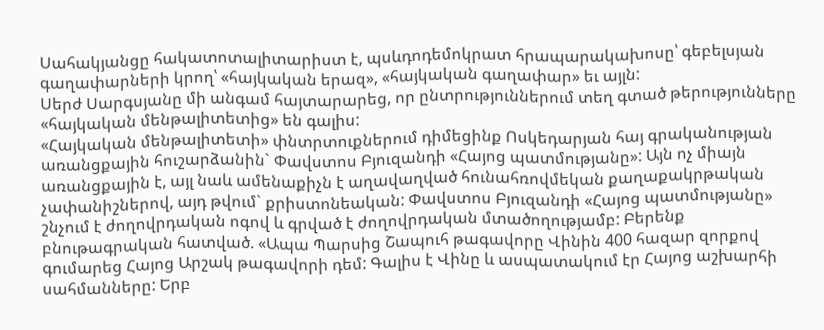Սահակյանցը հակատոտալիտարիստ է, պսևդոդեմոկրատ հրապարակախոսը՝ գեբելսյան գաղափարների կրող՝ «հայկական երազ», «հայկական գաղափար» եւ այլն:
Սերժ Սարգսյանը մի անգամ հայտարարեց, որ ընտրություններում տեղ գտած թերությունները «հայկական մենթալիտետից» են գալիս:
«Հայկական մենթալիտետի» փնտրտուքներում դիմեցինք Ոսկեդարյան հայ գրականության առանցքային հուշարձանին` Փավստոս Բյուզանդի «Հայոց պատմությանը»: Այն ոչ միայն առանցքային է, այլ նաև ամենաքիչն է աղավաղված հունահռովմեկան քաղաքակրթական չափանիշներով, այդ թվում` քրիստոնեական: Փավստոս Բյուզանդի «Հայոց պատմությանը» շնչում է ժողովրդական ոգով և գրված է ժողովրդական մտածողությամբ: Բերենք բնութագրական հատված. «Ապա Պարսից Շապուհ թագավորը Վինին 400 հազար զորքով գումարեց Հայոց Արշակ թագավորի դեմ: Գալիս է Վինը և ասպատակում էր Հայոց աշխարհի սահմանները: Երբ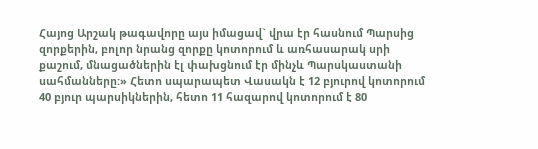Հայոց Արշակ թագավորը այս իմացավ` վրա էր հասնում Պարսից զորքերին, բոլոր նրանց զորքը կոտորում և առհասարակ սրի քաշում, մնացածներին էլ փախցնում էր մինչև Պարսկաստանի սահմանները:» Հետո սպարապետ Վասակն է 12 բյուրով կոտորում 40 բյուր պարսիկներին, հետո 11 հազարով կոտորում է 80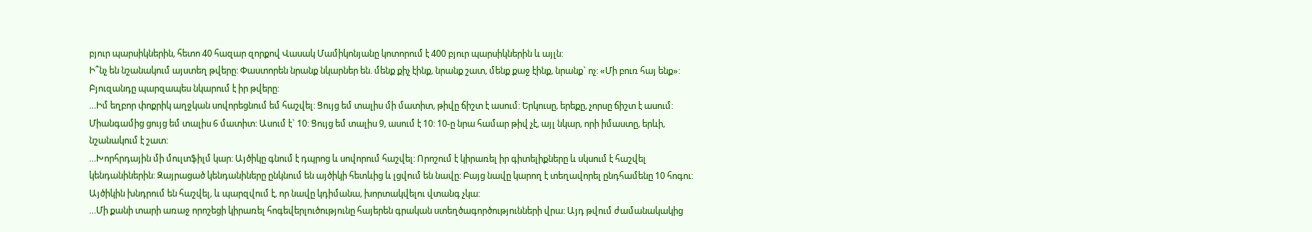բյուր պարսիկներին, հետո 40 հազար զորքով Վասակ Մամիկոնյանը կոտորում է 400 բյուր պարսիկներին և այլն:
Ի՞նչ են նշանակում այստեղ թվերը: Փաստորեն նրանք նկարներ են. մենք քիչ էինք, նրանք շատ, մենք քաջ էինք, նրանք` ոչ: «Մի բուռ հայ ենք»:
Բյուզանդը պարզապես նկարում է իր թվերը:
…Իմ եղբոր փոքրիկ աղջկան սովորեցնում եմ հաշվել: Ցույց եմ տալիս մի մատիտ, թիվը ճիշտ է ասում: Երկուսը, երեքը, չորսը ճիշտ է ասում: Միանգամից ցույց եմ տալիս 6 մատիտ: Ասում է` 10: Ցույց եմ տալիս 9, ասում է 10: 10-ը նրա համար թիվ չէ, այլ նկար, որի իմաստը, երևի, նշանակում է շատ:
…Խորհրդային մի մուլտֆիլմ կար: Այծիկը գնում է դպրոց և սովորում հաշվել: Որոշում է կիրառել իր գիտելիքները և սկսում է հաշվել կենդանիներին: Զայրացած կենդանիները ընկնում են այծիկի հետևից և լցվում են նավը: Բայց նավը կարող է տեղավորել ընդհամենը 10 հոգու: Այծիկին խնդրում են հաշվել, և պարզվում է, որ նավը կդիմանա, խորտակվելու վտանգ չկա:
…Մի քանի տարի առաջ որոշեցի կիրառել հոգեվերլուծությունը հայերեն գրական ստեղծագործությունների վրա: Այդ թվում ժամանակակից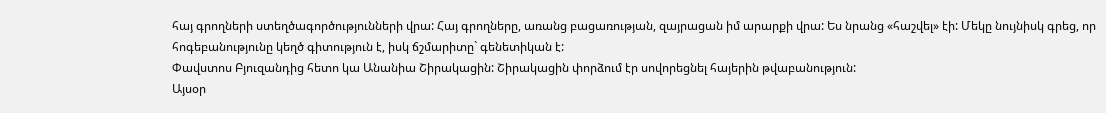հայ գրողների ստեղծագործությունների վրա: Հայ գրողները, առանց բացառության, զայրացան իմ արարքի վրա: Ես նրանց «հաշվել» էի: Մեկը նույնիսկ գրեց, որ հոգեբանությունը կեղծ գիտություն է, իսկ ճշմարիտը` գենետիկան է:
Փավստոս Բյուզանդից հետո կա Անանիա Շիրակացին: Շիրակացին փորձում էր սովորեցնել հայերին թվաբանություն:
Այսօր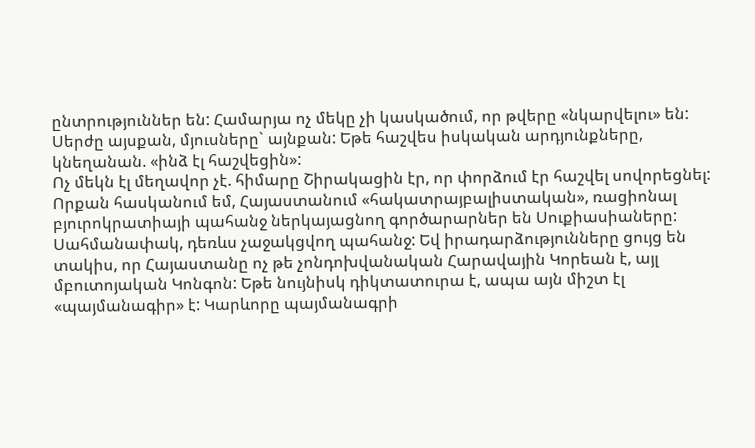ընտրություններ են: Համարյա ոչ մեկը չի կասկածում, որ թվերը «նկարվելու» են: Սերժը այսքան, մյուսները` այնքան: Եթե հաշվես իսկական արդյունքները, կնեղանան. «ինձ էլ հաշվեցին»:
Ոչ մեկն էլ մեղավոր չէ. հիմարը Շիրակացին էր, որ փորձում էր հաշվել սովորեցնել:
Որքան հասկանում եմ, Հայաստանում «հակատրայբալիստական», ռացիոնալ բյուրոկրատիայի պահանջ ներկայացնող գործարարներ են Սուքիասիաները: Սահմանափակ, դեռևս չաջակցվող պահանջ: Եվ իրադարձությունները ցույց են տակիս, որ Հայաստանը ոչ թե չոնդոխվանական Հարավային Կորեան է, այլ մբուտոյական Կոնգոն: Եթե նույնիսկ դիկտատուրա է, ապա այն միշտ էլ «պայմանագիր» է: Կարևորը պայմանագրի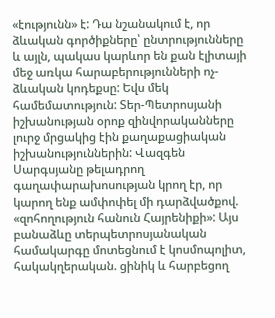«էությունն» է: Դա նշանակում է, որ ձևական գործիքները՝ ընտրությունները և այլն, պակաս կարևոր են քան էլիտայի մեջ առկա հարաբերությունների ոչ-ձևական կոդեքսը: Եվս մեկ համեմատություն: Տեր-Պետրոսյանի իշխանության օրոք զինվորականները լուրջ մրցակից էին քաղաքացիական իշխանություններին: Վազգեն Սարգսյանը թելադրող գաղափարախոսության կրող էր, որ կարող ենք ամփոփել մի դարձվածքով. «զոհողություն հանուն Հայրենիքի»: Այս բանաձևը տերպետրոսյանական համակարգը մոտեցնում է կոսմոպոլիտ, հակակղերական. ցինիկ և հարբեցող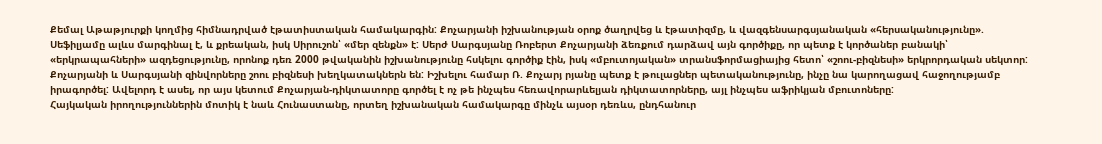Քեմալ Աթաթյուրքի կողմից հիմնադրված էթատիստական համակարգին: Քոչարյանի իշխանության օրոք ծաղրվեց և էթատիզմը, և վազգենսարգսյանական «հերսականությունը». Սեֆիլյամը ալևս մարգինալ է, և քրեական, իսկ Սիրուշոն՝ «մեր զենքն» է: Սերժ Սարգսյանը Ռոբերտ Քոչարյանի ձեռքում դարձավ այն գործիքը, որ պետք է կործաներ բանակի՝ «երկրապահների» ազդեցությունը, որոնոք դեռ 2000 թվականին իշխանությունը հսկելու գործիք էին, իսկ «մբուտոյական» տրանսֆորմացիայից հետո՝ «շոու-բիզնեսի» երկրորդական սեկտոր: Քոչարյանի և Սարգսյանի զինվորները շոու բիզնեսի խեղկատակներն են: Իշխելու համար Ռ. Քոչարյ րյանը պետք է թուլացներ պետականությունը, ինչը նա կարողացավ հաջողությամբ իրագործել: Ավելորդ է ասել, որ այս կետում Քոչարյան-դիկտատորը գործել է ոչ թե ինչպես հեռավորարևելյան դիկտատորները, այլ ինչպես աֆրիկյան մբուտոները:
Հայկական իրողություններին մոտիկ է նաև Հունաստանը, որտեղ իշխանական համակարգը մինչև այսօր դեռևս, ընդհանուր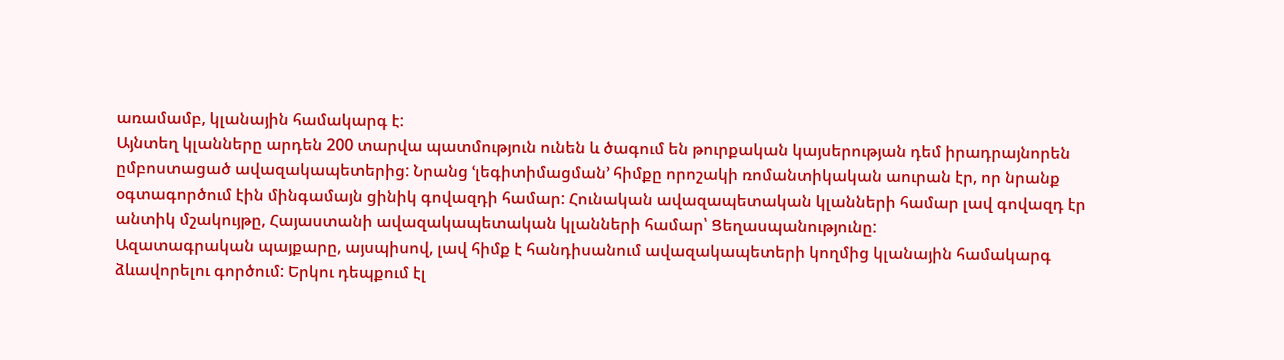առամամբ, կլանային համակարգ է:
Այնտեղ կլանները արդեն 200 տարվա պատմություն ունեն և ծագում են թուրքական կայսերության դեմ իրադրայնորեն ըմբոստացած ավազակապետերից: Նրանց ՙլեգիտիմացման՚ հիմքը որոշակի ռոմանտիկական աուրան էր, որ նրանք օգտագործում էին մինգամայն ցինիկ գովազդի համար: Հունական ավազապետական կլանների համար լավ գովազդ էր անտիկ մշակույթը, Հայաստանի ավազակապետական կլանների համար՝ Ցեղասպանությունը:
Ազատագրական պայքարը, այսպիսով, լավ հիմք է հանդիսանում ավազակապետերի կողմից կլանային համակարգ ձևավորելու գործում: Երկու դեպքում էլ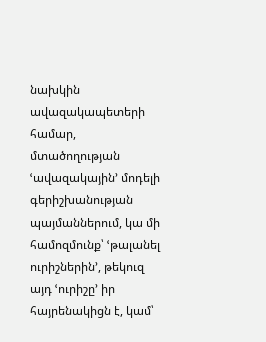նախկին ավազակապետերի համար, մտածողության ՙավազակային՚ մոդելի գերիշխանության պայմաններում, կա մի համոզմունք՝ ՙթալանել ուրիշներին՚, թեկուզ այդ ՙուրիշը՚ իր հայրենակիցն է, կամ՝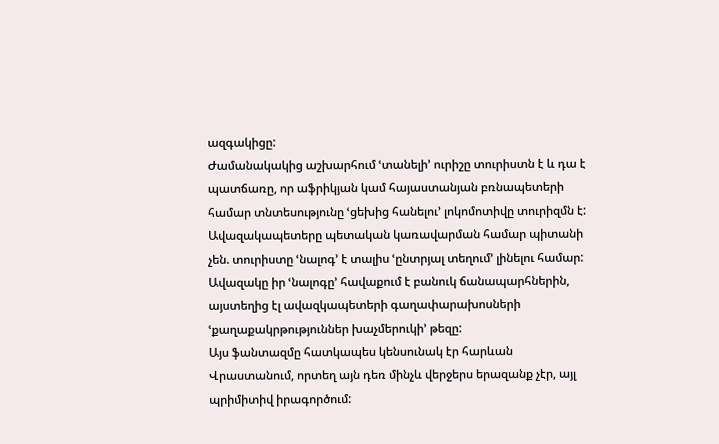ազգակիցը:
Ժամանակակից աշխարհում ՙտանելի՚ ուրիշը տուրիստն է և դա է պատճառը, որ աֆրիկյան կամ հայաստանյան բռնապետերի համար տնտեսությունը ՙցեխից հանելու՚ լոկոմոտիվը տուրիզմն է: Ավազակապետերը պետական կառավարման համար պիտանի չեն. տուրիստը ՙնալոգ՚ է տալիս ՙընտրյալ տեղում՚ լինելու համար: Ավազակը իր ՙնալոգը՚ հավաքում է բանուկ ճանապարհներին, այստեղից էլ ավազկապետերի գաղափարախոսների ՙքաղաքակրթություններ խաչմերուկի՚ թեզը:
Այս ֆանտազմը հատկապես կենսունակ էր հարևան Վրաստանում, որտեղ այն դեռ մինչև վերջերս երազանք չէր, այլ պրիմիտիվ իրագործում: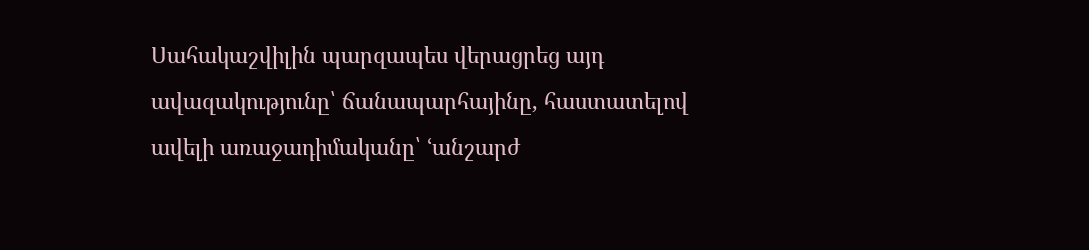Սահակաշվիլին պարզապես վերացրեց այդ ավազակությունը՝ ճանապարհայինը, հաստատելով ավելի առաջադիմականը՝ ՙանշարժ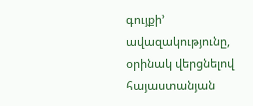գույքի՚ ավազակությունը, օրինակ վերցնելով հայաստանյան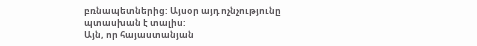բռնապետներից: Այսօր այդ ոչնչությունը պտասխան է տալիս:
Այն, որ հայաստանյան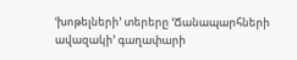ՙխոթելների՚ տերերը ՙՃանապարհների ավազակի՚ գաղափարի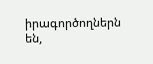իրագործողներն են,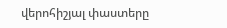վերոհիշյալ փաստերը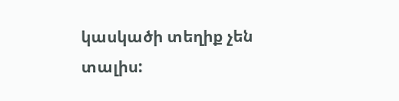կասկածի տեղիք չեն տալիս: